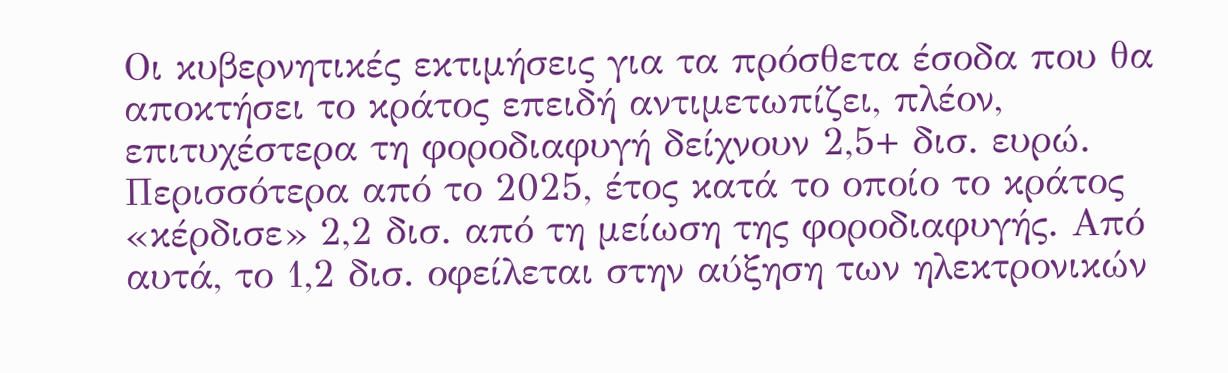Οι κυβερνητικές εκτιμήσεις για τα πρόσθετα έσοδα που θα αποκτήσει το κράτος επειδή αντιμετωπίζει, πλέον, επιτυχέστερα τη φοροδιαφυγή δείχνουν 2,5+ δισ. ευρώ. Περισσότερα από το 2025, έτος κατά το οποίο το κράτος «κέρδισε» 2,2 δισ. από τη μείωση της φοροδιαφυγής. Από αυτά, το 1,2 δισ. οφείλεται στην αύξηση των ηλεκτρονικών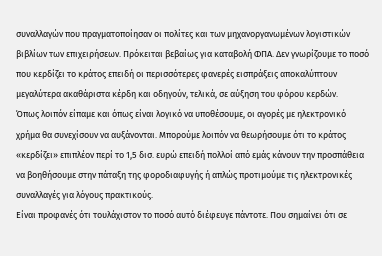συναλλαγών που πραγματοποίησαν οι πολίτες και των μηχανοργανωμένων λογιστικών βιβλίων των επιχειρήσεων. Πρόκειται βεβαίως για καταβολή ΦΠΑ. Δεν γνωρίζουμε το ποσό που κερδίζει το κράτος επειδή οι περισσότερες φανερές εισπράξεις αποκαλύπτουν μεγαλύτερα ακαθάριστα κέρδη και οδηγούν, τελικά, σε αύξηση του φόρου κερδών.
Όπως λοιπόν είπαμε και όπως είναι λογικό να υποθέσουμε, οι αγορές με ηλεκτρονικό χρήμα θα συνεχίσουν να αυξάνονται. Μπορούμε λοιπόν να θεωρήσουμε ότι το κράτος «κερδίζει» επιπλέον περί το 1,5 δισ. ευρώ επειδή πολλοί από εμάς κάνουν την προσπάθεια να βοηθήσουμε στην πάταξη της φοροδιαφυγής ή απλώς προτιμούμε τις ηλεκτρονικές συναλλαγές για λόγους πρακτικούς.
Είναι προφανές ότι τουλάχιστον το ποσό αυτό διέφευγε πάντοτε. Που σημαίνει ότι σε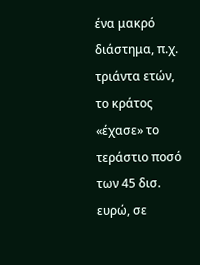ένα μακρό διάστημα, π.χ. τριάντα ετών, το κράτος «έχασε» το τεράστιο ποσό των 45 δισ. ευρώ, σε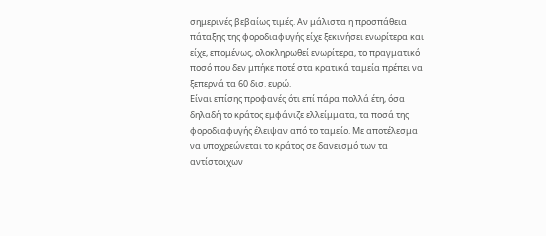σημερινές βεβαίως τιμές. Αν μάλιστα η προσπάθεια πάταξης της φοροδιαφυγής είχε ξεκινήσει ενωρίτερα και είχε, επομένως, ολοκληρωθεί ενωρίτερα, το πραγματικό ποσό που δεν μπήκε ποτέ στα κρατικά ταμεία πρέπει να ξεπερνά τα 60 δισ. ευρώ.
Είναι επίσης προφανές ότι επί πάρα πολλά έτη, όσα δηλαδή το κράτος εμφάνιζε ελλείμματα, τα ποσά της φοροδιαφυγής έλειψαν από το ταμείο. Με αποτέλεσμα να υποχρεώνεται το κράτος σε δανεισμό των τα αντίστοιχων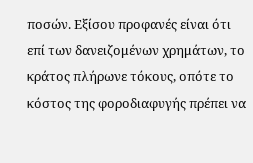ποσών. Εξίσου προφανές είναι ότι επί των δανειζομένων χρημάτων, το κράτος πλήρωνε τόκους, οπότε το κόστος της φοροδιαφυγής πρέπει να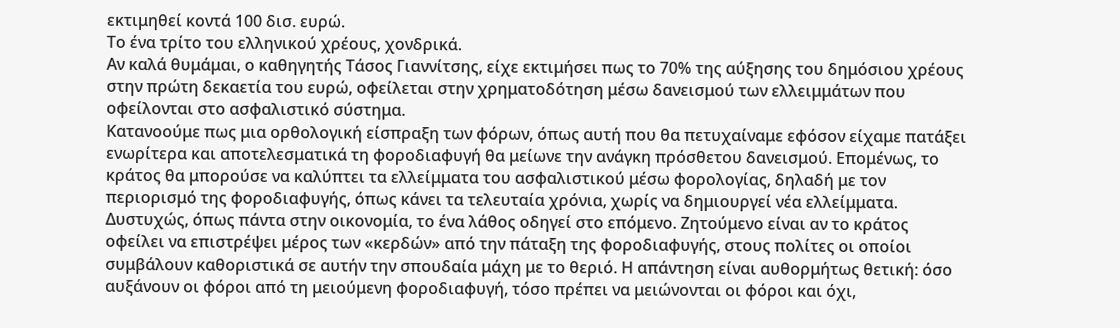εκτιμηθεί κοντά 100 δισ. ευρώ.
Το ένα τρίτο του ελληνικού χρέους, χονδρικά.
Αν καλά θυμάμαι, ο καθηγητής Τάσος Γιαννίτσης, είχε εκτιμήσει πως το 70% της αύξησης του δημόσιου χρέους στην πρώτη δεκαετία του ευρώ, οφείλεται στην χρηματοδότηση μέσω δανεισμού των ελλειμμάτων που οφείλονται στο ασφαλιστικό σύστημα.
Κατανοούμε πως μια ορθολογική είσπραξη των φόρων, όπως αυτή που θα πετυχαίναμε εφόσον είχαμε πατάξει ενωρίτερα και αποτελεσματικά τη φοροδιαφυγή θα μείωνε την ανάγκη πρόσθετου δανεισμού. Επομένως, το κράτος θα μπορούσε να καλύπτει τα ελλείμματα του ασφαλιστικού μέσω φορολογίας, δηλαδή με τον περιορισμό της φοροδιαφυγής, όπως κάνει τα τελευταία χρόνια, χωρίς να δημιουργεί νέα ελλείμματα.
Δυστυχώς, όπως πάντα στην οικονομία, το ένα λάθος οδηγεί στο επόμενο. Ζητούμενο είναι αν το κράτος οφείλει να επιστρέψει μέρος των «κερδών» από την πάταξη της φοροδιαφυγής, στους πολίτες οι οποίοι συμβάλουν καθοριστικά σε αυτήν την σπουδαία μάχη με το θεριό. Η απάντηση είναι αυθορμήτως θετική: όσο αυξάνουν οι φόροι από τη μειούμενη φοροδιαφυγή, τόσο πρέπει να μειώνονται οι φόροι και όχι,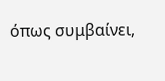όπως συμβαίνει,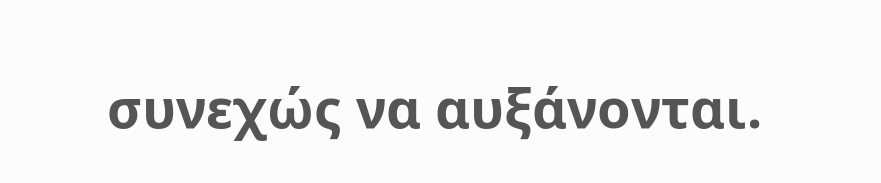συνεχώς να αυξάνονται.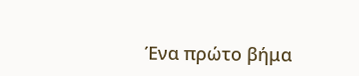Ένα πρώτο βήμα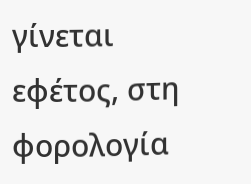γίνεται εφέτος, στη φορολογία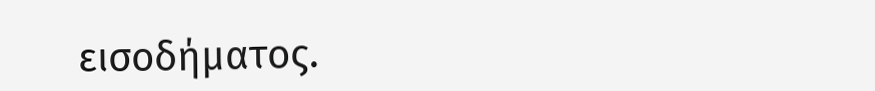εισοδήματος.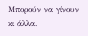Μπορούν να γίνουν κι άλλα.